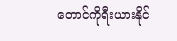တောင်ကိုရီးယားနိုင်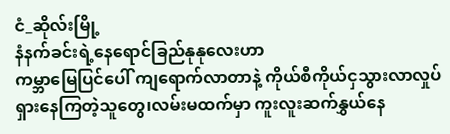ငံ_ဆိုလ်းမြို့
နံနက်ခင်းရဲ့နေရောင်ခြည်နုနုလေးဟာ
ကမ္ဘာမြေပြင်ပေါ် ကျရောက်လာတာနဲ့ ကိုယ်စီကိုယ်ငှသွားလာလှုပ်ရှားနေကြတဲ့သူတွေ၊လမ်းမထက်မှာ ကူးလူးဆက်နွှယ်နေ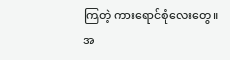ကြတဲ့ ကားရောင်စုံလေးတွေ။
အ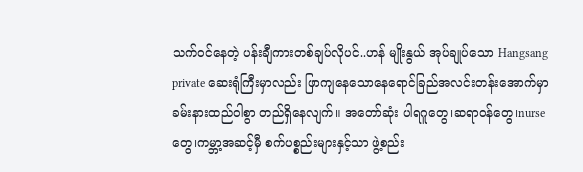သက်ဝင်နေတဲ့ ပန်းချီကားတစ်ချပ်လိုပင်..ဟန် မျိုးနွယ် အုပ်ချုပ်သော Hangsang private ဆေးရုံကြီးမှာလည်း ဖြာကျနေသောနေရောင်ခြည်အလင်းတန်းအောက်မှာ ခမ်းနားထည်ဝါစွာ တည်ရှိနေလျက်။ အတော်ဆုံး ပါရဂူတွေ၊ဆရာဝန်တွေ၊nurseတွေ၊ကမ္ဘာ့အဆင့်မှီ စက်ပစ္စည်းများနှင့်သာ ဖွဲ့စည်း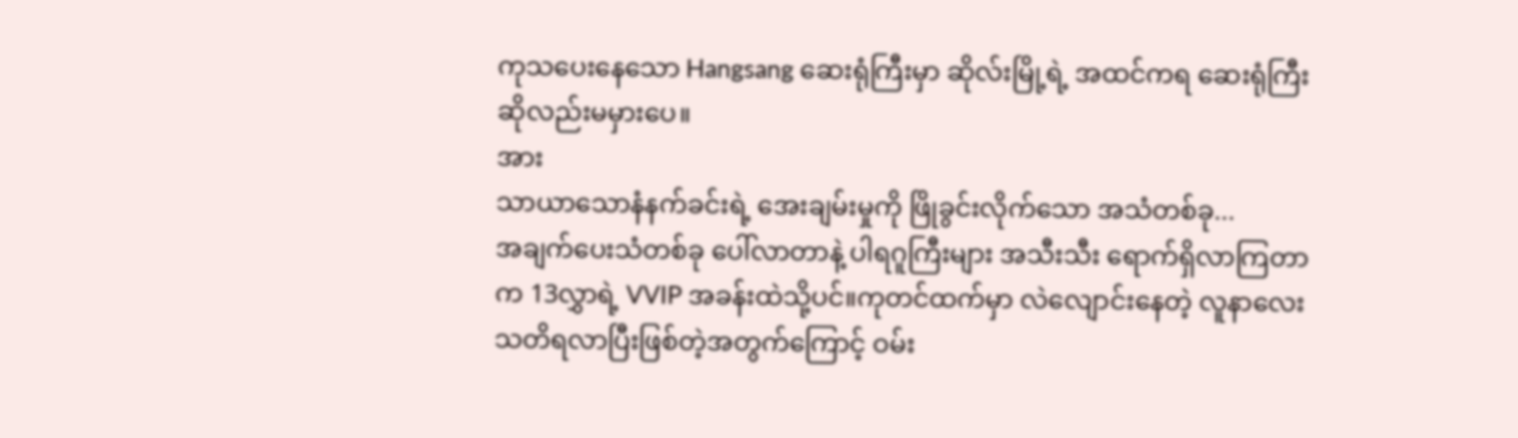ကုသပေးနေသော Hangsang ဆေးရုံကြီးမှာ ဆိုလ်းမြို့ရဲ့ အထင်ကရ ဆေးရုံကြီးဆိုလည်းမမှားပေ။
အား
သာယာသောနံနက်ခင်းရဲ့ အေးချမ်းမှုကို ဖြိုခွင်းလိုက်သော အသံတစ်ခု...
အချက်ပေးသံတစ်ခု ပေါ်လာတာနဲ့ ပါရဂူကြီးများ အသီးသီး ရောက်ရှိလာကြတာက 13လွှာရဲ့ VVIP အခန်းထဲသို့ပင်။ကုတင်ထက်မှာ လဲလျောင်းနေတဲ့ လူနာလေး သတိရလာပြီးဖြစ်တဲ့အတွက်ကြောင့် ဝမ်း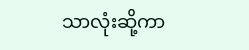သာလုံးဆို့ကာ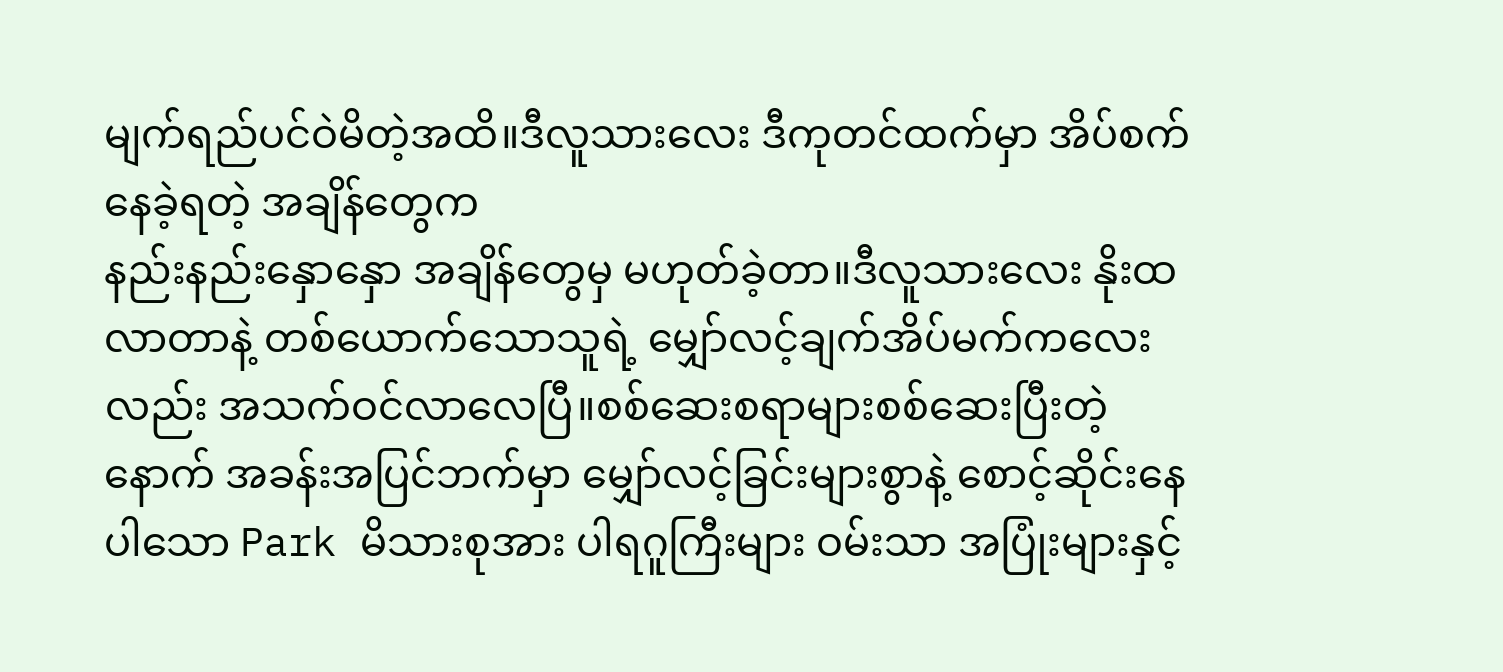မျက်ရည်ပင်ဝဲမိတဲ့အထိ။ဒီလူသားလေး ဒီကုတင်ထက်မှာ အိပ်စက်နေခဲ့ရတဲ့ အချိန်တွေက
နည်းနည်းနှောနှော အချိန်တွေမှ မဟုတ်ခဲ့တာ။ဒီလူသားလေး နိုးထလာတာနဲ့ တစ်ယောက်သောသူရဲ့ မျှော်လင့်ချက်အိပ်မက်ကလေးလည်း အသက်ဝင်လာလေပြီ။စစ်ဆေးစရာများစစ်ဆေးပြီးတဲ့နောက် အခန်းအပြင်ဘက်မှာ မျှော်လင့်ခြင်းများစွာနဲ့ စောင့်ဆိုင်းနေပါသော Park မိသားစုအား ပါရဂူကြီးများ ဝမ်းသာ အပြုံးများနှင့်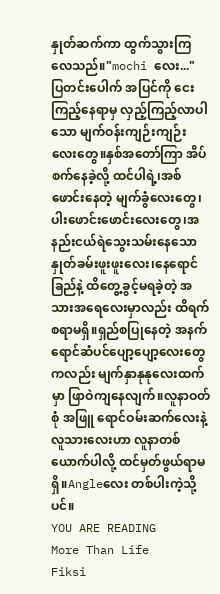နှုတ်ဆက်ကာ ထွက်သွားကြလေသည်။"mochi လေး..."
ပြတင်းပေါက် အပြင်ကို ငေးကြည့်နေရာမှ လှည့်ကြည့်လာပါသော မျက်ဝန်းကျဉ်းကျဉ်းလေးတွေ။နှစ်အတော်ကြာ အိပ်စက်နေခဲ့လို့ ထင်ပါရဲ့၊အစ်ဖောင်းနေတဲ့ မျက်ခွံလေးတွေ၊ပါးဖောင်းဖောင်းလေးတွေ၊အနည်းငယ်ရဲသွေးသမ်းနေသော နှုတ်ခမ်းဖူးဖူးလေး၊နေရောင်ခြည်နဲ့ ထိတွေ့ခွင့်မရခဲ့တဲ့ အသားအရေလေးမှာလည်း ထိရက်စရာမရှိ။ရှည်စပြုနေတဲ့ အနက်ရောင်ဆံပင်ပျော့ပျော့လေးတွေကလည်း မျက်နှာနုနုလေးထက်မှာ ဖြာဝဲကျနေလျက်။လူနာဝတ်စုံ အဖြူ ရောင်ဝမ်းဆက်လေးနဲ့ လူသားလေးဟာ လူနာတစ်ယောက်ပါလို့ ထင်မှတ်ဖွယ်ရာမရှိ။Angleလေး တစ်ပါးကဲ့သို့ပင်။
YOU ARE READING
More Than Life
Fiksi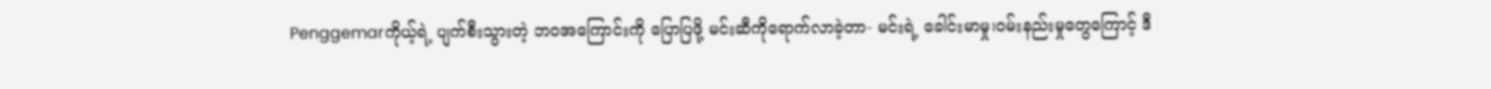Penggemarကိုယ့်ရဲ့ ပျက်စီးသွားတဲ့ ဘဝအကြောင်းကို ပြောပြဖို့ မင်းဆီကိုရောက်လာခဲ့တာ- မင်းရဲ့ ခေါင်းမာမှု၊ဝမ်းနည်းမှုတွေကြောင့် ဒီ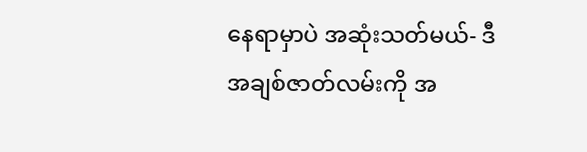နေရာမှာပဲ အဆုံးသတ်မယ်- ဒီအချစ်ဇာတ်လမ်းကို အ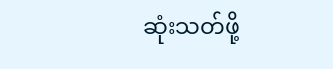ဆုံးသတ်ဖို့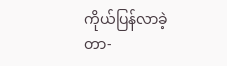ကိုယ်ပြန်လာခဲ့တာ-